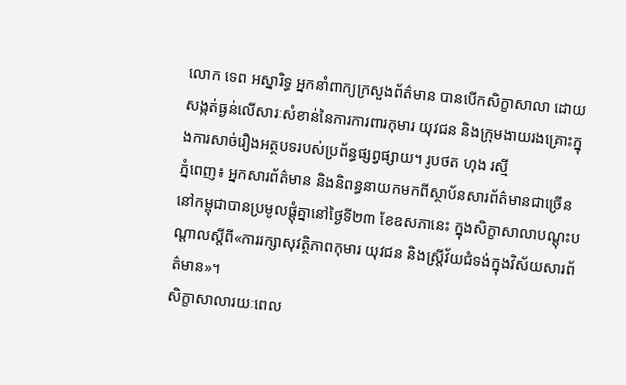លោក ទេព អស្នារិទ្ធ អ្នកនាំពាក្យក្រសួងព័ត៌មាន បានបើកសិក្ខាសាលា ដោយសង្កត់ធ្ងន់លើសារៈសំខាន់នៃការការពារកុមារ យុវជន និងក្រុមងាយរងគ្រោះក្នុងការសាច់រឿងអត្ថបទរបស់ប្រព័ន្ធផ្សព្វផ្សាយ។ រូបថត ហុង រស្មី
ភ្នំពេញ៖ អ្នកសារព័ត៌មាន និងនិពន្ធនាយកមកពីស្ថាប័នសារព័ត៌មានជាច្រើននៅកម្ពុជាបានប្រមូលផ្តុំគ្នានៅថ្ងៃទី២៣ ខែឧសភានេះ ក្នុងសិក្ខាសាលាបណ្តុះបណ្តាលស្តីពី«ការរក្សាសុវត្ថិភាពកុមារ យុវជន និងស្ត្រីវ័យជំទង់ក្នុងវិស័យសារព័ត៌មាន»។
សិក្ខាសាលារយៈពេល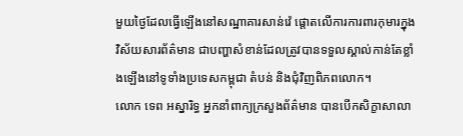មួយថ្ងៃដែលធ្វើឡើងនៅសណ្ឋាគារសាន់វ៉េ ផ្តោតលើការការពារកុមារក្នុងវិស័យសារព័ត៌មាន ជាបញ្ហាសំខាន់ដែលត្រូវបានទទួលស្គាល់កាន់តែខ្លាំងឡើងនៅទូទាំងប្រទេសកម្ពុជា តំបន់ និងជុំវិញពិភពលោក។
លោក ទេព អស្នារិទ្ធ អ្នកនាំពាក្យក្រសួងព័ត៌មាន បានបើកសិក្ខាសាលា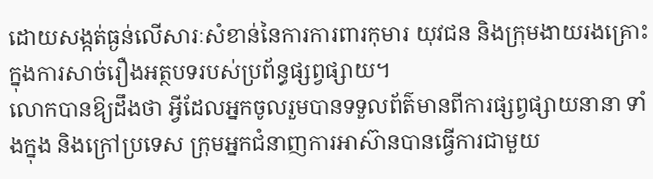ដោយសង្កត់ធ្ងន់លើសារៈសំខាន់នៃការការពារកុមារ យុវជន និងក្រុមងាយរងគ្រោះក្នុងការសាច់រឿងអត្ថបទរបស់ប្រព័ន្ធផ្សព្វផ្សាយ។
លោកបានឱ្យដឹងថា អ្វីដែលអ្នកចូលរួមបានទទួលព័ត៌មានពីការផ្សព្វផ្សាយនានា ទាំងក្នុង និងក្រៅប្រទេស ក្រុមអ្នកជំនាញការអាស៊ានបានធ្វើការជាមួយ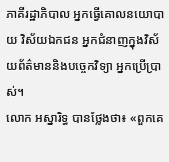ភាគីរដ្ឋាភិបាល អ្នកធ្វើគោលនយោបាយ វិស័យឯកជន អ្នកជំនាញក្នុងវិស័យព័ត៌មាននិងបច្ចេកវិទ្យា អ្នកប្រើប្រាស់។
លោក អស្នារិទ្ធ បានថ្លែងថា៖ «ពួកគេ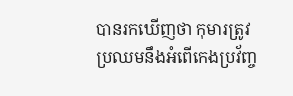បានរកឃើញថា កុមារត្រូវប្រឈមនឹងអំពើកេងប្រវ័ញ្ច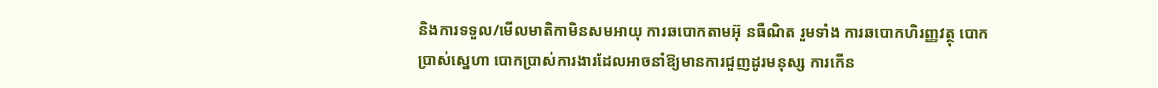និងការទទួល/មើលមាតិកាមិនសមអាយុ ការឆបោកតាមអ៊ុ នធឺណិត រួមទាំង ការឆបោកហិរញ្ញវត្ថុ បោកប្រាស់ស្នេហា បោកប្រាស់ការងារដែលអាចនាំឱ្យមានការជួញដូរមនុស្ស ការកើន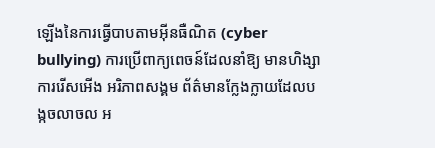ឡើងនៃការធ្វើបាបតាមអ៊ីនធឺណិត (cyber bullying) ការប្រើពាក្យពេចន៍ដែលនាំឱ្យ មានហិង្សា ការរើសអើង អរិភាពសង្គម ព័ត៌មានក្លែងក្លាយដែលបង្កចលាចល អ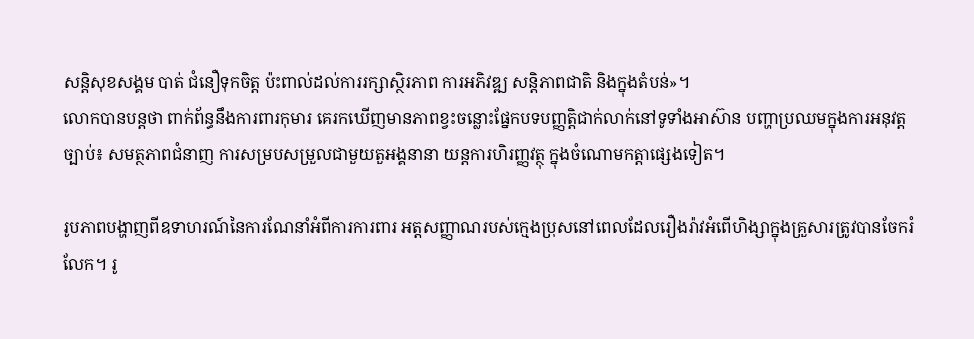សន្តិសុខសង្គម បាត់ ជំនឿទុកចិត្ត ប៉ះពាល់ដល់ការរក្សាស្ថិរភាព ការអភិវឌ្ឍ សន្តិភាពជាតិ និងក្នុងតំបន់»។
លោកបានបន្ដថា ពាក់ព័ន្ធនឹងការពារកុមារ គេរកឃើញមានភាពខ្វះចន្លោះផ្នែកបទបញ្ញត្តិជាក់លាក់នៅទូទាំងអាស៊ាន បញ្ហាប្រឈមក្នុងការអនុវត្តច្បាប់៖ សមត្ថភាពជំនាញ ការសម្របសម្រួលជាមួយតួអង្គនានា យន្តការហិរញ្ញវត្ថុ ក្នុងចំណោមកត្តាផ្សេងទៀត។

រូបភាពបង្ហាញពីឧទាហរណ៍នៃការណែនាំអំពីការការពារ អត្តសញ្ញាណរបស់ក្មេងប្រុសនៅពេលដែលរឿងរ៉ាវអំពើហិង្សាក្នុងគ្រួសារត្រូវបានចែករំលែក។ រូ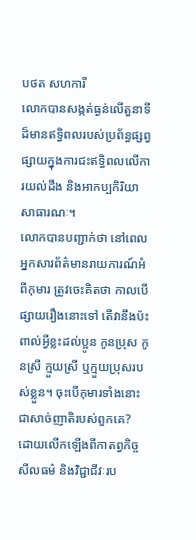បថត សហការី
លោកបានសង្កត់ធ្ងន់លើតួនាទីដ៏មានឥទ្ធិពលរបស់ប្រព័ន្ធផ្សព្វផ្សាយក្នុងការជះឥទ្ធិពលលើការយល់ដឹង និងអាកប្បកិរិយាសាធារណៈ។
លោកបានបញ្ជាក់ថា នៅពេលអ្នកសារព័ត៌មានរាយការណ៍អំពីកុមារ ត្រូវចេះគិតថា កាលបើផ្សាយរឿងនោះទៅ តើវានឹងប៉ះពាល់អ្វីខ្លះដល់ប្អូន កូនប្រុស កូនស្រី ក្មួយស្រី ឬក្មួយប្រុសរបស់ខ្លួន។ ចុះបើកុមារទាំងនោះជាសាច់ញាតិរបស់ពួកគេ?
ដោយលើកឡើងពីកាតព្វកិច្ចសីលធម៌ និងវិជ្ជាជីវៈរប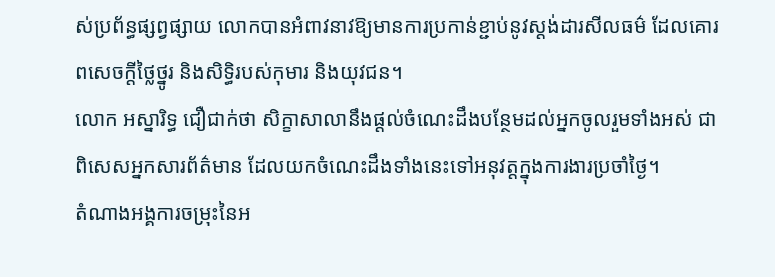ស់ប្រព័ន្ធផ្សព្វផ្សាយ លោកបានអំពាវនាវឱ្យមានការប្រកាន់ខ្ជាប់នូវស្តង់ដារសីលធម៌ ដែលគោរពសេចក្តីថ្លៃថ្នូរ និងសិទ្ធិរបស់កុមារ និងយុវជន។
លោក អស្នារិទ្ធ ជឿជាក់ថា សិក្ខាសាលានឹងផ្តល់ចំណេះដឹងបន្ថែមដល់អ្នកចូលរួមទាំងអស់ ជាពិសេសអ្នកសារព័ត៌មាន ដែលយកចំណេះដឹងទាំងនេះទៅអនុវត្តក្នុងការងារប្រចាំថ្ងៃ។
តំណាងអង្គការចម្រុះនៃអ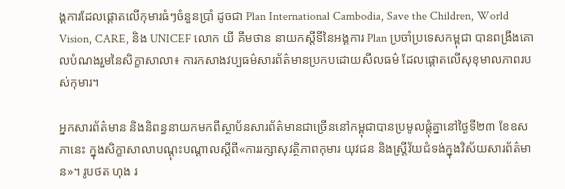ង្គការដែលផ្តោតលើកុមារធំៗចំនួនប្រាំ ដូចជា Plan International Cambodia, Save the Children, World Vision, CARE, និង UNICEF លោក យី គឹមថាន នាយកស្ដីទីនៃអង្គការ Plan ប្រចាំប្រទេសកម្ពុជា បានពង្រឹងគោលបំណងរួមនៃសិក្ខាសាលា៖ ការកសាងវប្បធម៌សារព័ត៌មានប្រកបដោយសីលធម៌ ដែលផ្តោតលើសុខុមាលភាពរបស់កុមារ។

អ្នកសារព័ត៌មាន និងនិពន្ធនាយកមកពីស្ថាប័នសារព័ត៌មានជាច្រើននៅកម្ពុជាបានប្រមូលផ្តុំគ្នានៅថ្ងៃទី២៣ ខែឧសភានេះ ក្នុងសិក្ខាសាលាបណ្តុះបណ្តាលស្តីពី«ការរក្សាសុវត្ថិភាពកុមារ យុវជន និងស្ត្រីវ័យជំទង់ក្នុងវិស័យសារព័ត៌មាន»។ រូបថត ហុង រ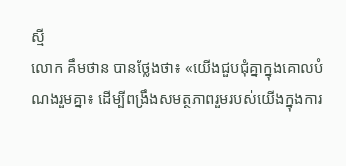ស្មី
លោក គឹមថាន បានថ្លែងថា៖ «យើងជួបជុំគ្នាក្នុងគោលបំណងរួមគ្នា៖ ដើម្បីពង្រឹងសមត្ថភាពរួមរបស់យើងក្នុងការ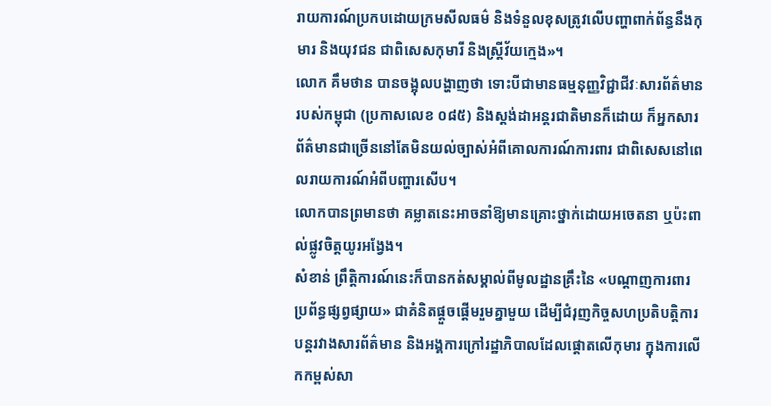រាយការណ៍ប្រកបដោយក្រមសីលធម៌ និងទំនួលខុសត្រូវលើបញ្ហាពាក់ព័ន្ធនឹងកុមារ និងយុវជន ជាពិសេសកុមារី និងស្ត្រីវ័យក្មេង»។
លោក គឹមថាន បានចង្អុលបង្ហាញថា ទោះបីជាមានធម្មនុញ្ញវិជ្ជាជីវៈសារព័ត៌មានរបស់កម្ពុជា (ប្រកាសលេខ ០៨៥) និងស្តង់ដាអន្តរជាតិមានក៏ដោយ ក៏អ្នកសារព័ត៌មានជាច្រើននៅតែមិនយល់ច្បាស់អំពីគោលការណ៍ការពារ ជាពិសេសនៅពេលរាយការណ៍អំពីបញ្ហារសើប។
លោកបានព្រមានថា គម្លាតនេះអាចនាំឱ្យមានគ្រោះថ្នាក់ដោយអចេតនា ឬប៉ះពាល់ផ្លូវចិត្តយូរអង្វែង។
សំខាន់ ព្រឹត្តិការណ៍នេះក៏បានកត់សម្គាល់ពីមូលដ្ឋានគ្រឹះនៃ «បណ្តាញការពារប្រព័ន្ធផ្សព្វផ្សាយ» ជាគំនិតផ្តួចផ្តើមរួមគ្នាមួយ ដើម្បីជំរុញកិច្ចសហប្រតិបត្តិការបន្តរវាងសារព័ត៌មាន និងអង្គការក្រៅរដ្ឋាភិបាលដែលផ្តោតលើកុមារ ក្នុងការលើកកម្ពស់សា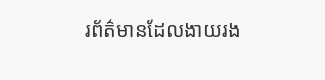រព័ត៌មានដែលងាយរង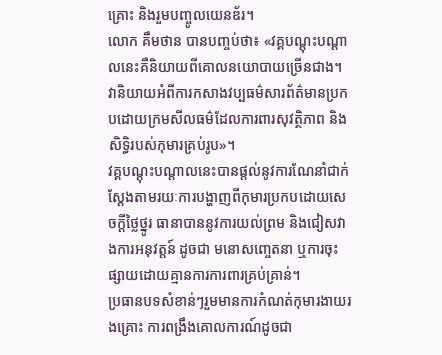គ្រោះ និងរួមបញ្ចូលយេនឌ័រ។
លោក គឹមថាន បានបញ្ចប់ថា៖ «វគ្គបណ្ដុះបណ្ដាលនេះគឺនិយាយពីគោលនយោបាយច្រើនជាង។ វានិយាយអំពីការកសាងវប្បធម៌សារព័ត៌មានប្រកបដោយក្រមសីលធម៌ដែលការពារសុវត្ថិភាព និងសិទ្ធិរបស់កុមារគ្រប់រូប»។
វគ្គបណ្តុះបណ្តាលនេះបានផ្តល់នូវការណែនាំជាក់ស្តែងតាមរយៈការបង្ហាញពីកុមារប្រកបដោយសេចក្តីថ្លៃថ្នូរ ធានាបាននូវការយល់ព្រម និងជៀសវាងការអនុវត្តន៍ ដូចជា មនោសញ្ចេតនា ឬការចុះផ្សាយដោយគ្មានការការពារគ្រប់គ្រាន់។
ប្រធានបទសំខាន់ៗរួមមានការកំណត់កុមារងាយរងគ្រោះ ការពង្រឹងគោលការណ៍ដូចជា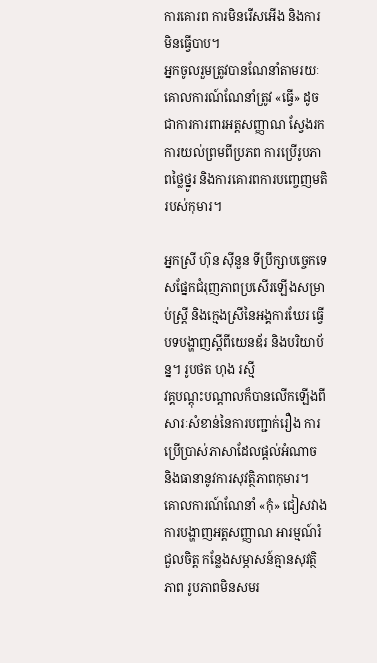ការគោរព ការមិនរើសអើង និងការមិនធ្វើបាប។
អ្នកចូលរួមត្រូវបានណែនាំតាមរយៈគោលការណ៍ណែនាំត្រូវ «ធ្វើ» ដូចជាការការពារអត្តសញ្ញាណ ស្វែងរកការយល់ព្រមពីប្រភព ការប្រើរូបភាពថ្លៃថ្នូរ និងការគោរពការបញ្ចេញមតិរបស់កុមារ។

អ្នកស្រី ហ៊ុន ស៊ីនួន ទីប្រឹក្សាបច្ចេកទេសផ្នែកជំរុញភាពប្រសើរឡើងសម្រាប់ស្ដ្រី និងក្មេងស្រីនៃអង្គការឃែរ ធ្វើបទបង្ហាញស្ដីពីយេនឌ័រ និងបរិយាប័ន្ន។ រូបថត ហុង រស្មី
វគ្គបណ្តុះបណ្តាលក៏បានលើកឡើងពីសារៈសំខាន់នៃការបញ្ជាក់រឿង ការប្រើប្រាស់ភាសាដែលផ្តល់អំណាច និងធានានូវការសុវត្ថិភាពកុមារ។
គោលការណ៍ណែនាំ «កុំ» ជៀសវាងការបង្ហាញអត្តសញ្ញាណ អារម្មណ៍រំជួលចិត្ត កន្លែងសម្ភាសន៍គ្មានសុវត្ថិភាព រូបភាពមិនសមរ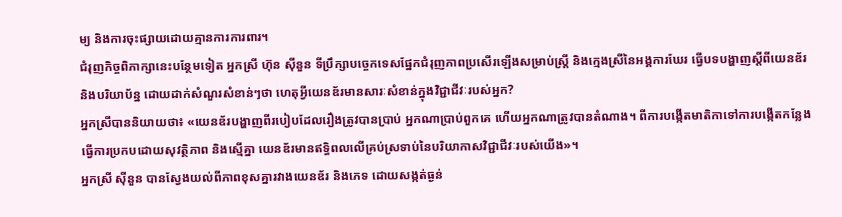ម្យ និងការចុះផ្សាយដោយគ្មានការការពារ។
ជំរុញកិច្ចពិភាក្សានេះបន្ថែមទៀត អ្នកស្រី ហ៊ុន ស៊ីនួន ទីប្រឹក្សាបច្ចេកទេសផ្នែកជំរុញភាពប្រសើរឡើងសម្រាប់ស្ដ្រី និងក្មេងស្រីនៃអង្គការឃែរ ធ្វើបទបង្ហាញស្ដីពីយេនឌ័រ និងបរិយាប័ន្ន ដោយដាក់សំណួរសំខាន់ៗថា ហេតុអ្វីយេនឌ័រមានសារៈសំខាន់ក្នុងវិជ្ជាជីវៈរបស់អ្នក?
អ្នកស្រីបាននិយាយថា៖ «យេនឌ័របង្ហាញពីរបៀបដែលរឿងត្រូវបានប្រាប់ អ្នកណាប្រាប់ពួកគេ ហើយអ្នកណាត្រូវបានតំណាង។ ពីការបង្កើតមាតិកាទៅការបង្កើតកន្លែងធ្វើការប្រកបដោយសុវត្ថិភាព និងស្មើគ្នា យេនឌ័រមានឥទ្ធិពលលើគ្រប់ស្រទាប់នៃបរិយាកាសវិជ្ជាជីវៈរបស់យើង»។
អ្នកស្រី ស៊ីនួន បានស្វែងយល់ពីភាពខុសគ្នារវាងយេនឌ័រ និងភេទ ដោយសង្កត់ធ្ងន់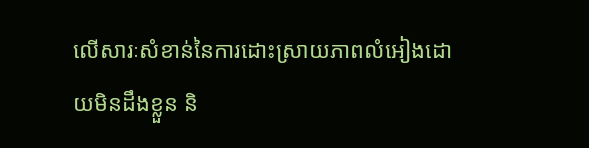លើសារៈសំខាន់នៃការដោះស្រាយភាពលំអៀងដោយមិនដឹងខ្លួន និ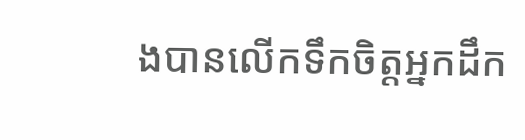ងបានលើកទឹកចិត្តអ្នកដឹក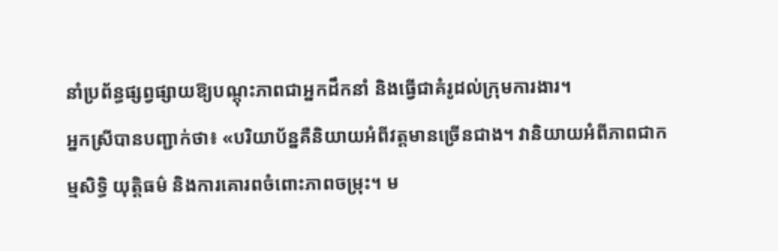នាំប្រព័ន្ធផ្សព្វផ្សាយឱ្យបណ្តុះភាពជាអ្នកដឹកនាំ និងធ្វើជាគំរូដល់ក្រុមការងារ។
អ្នកស្រីបានបញ្ជាក់ថា៖ «បរិយាប័ន្នគឺនិយាយអំពីវត្តមានច្រើនជាង។ វានិយាយអំពីភាពជាកម្មសិទ្ធិ យុត្តិធម៌ និងការគោរពចំពោះភាពចម្រុះ។ ម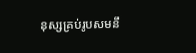នុស្សគ្រប់រូបសមនឹ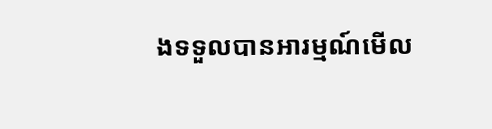ងទទួលបានអារម្មណ៍មើល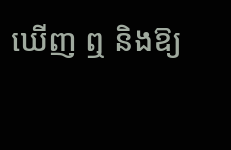ឃើញ ឮ និងឱ្យ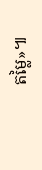តម្លៃ»៕